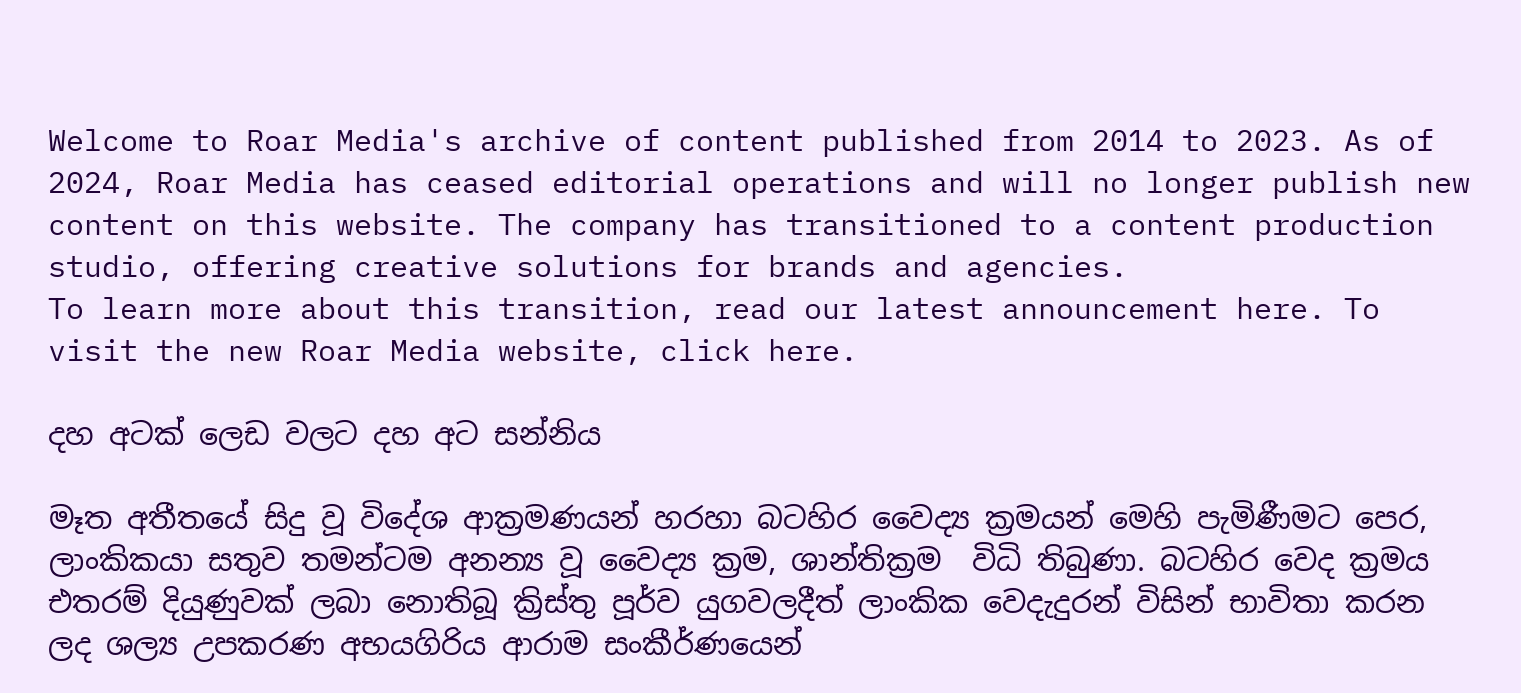Welcome to Roar Media's archive of content published from 2014 to 2023. As of 2024, Roar Media has ceased editorial operations and will no longer publish new content on this website. The company has transitioned to a content production studio, offering creative solutions for brands and agencies.
To learn more about this transition, read our latest announcement here. To visit the new Roar Media website, click here.

දහ අටක් ලෙඩ වලට දහ අට සන්නිය

මෑත අතීතයේ සිදු වූ විදේශ ආක්‍රමණයන් හරහා බටහිර වෛද්‍ය ක්‍රමයන් මෙහි පැමිණීමට පෙර, ලාංකිකයා සතුව තමන්ටම අනන්‍ය වූ වෛද්‍ය ක්‍රම, ශාන්තික්‍රම  විධි තිබුණා. බටහිර වෙද ක්‍රමය එතරම් දියුණුවක් ලබා නොතිබූ ක්‍රිස්තු පූර්ව යුගවලදීත් ලාංකික වෙදැදුරන් විසින් භාවිතා කරන ලද ශල්‍ය උපකරණ අභයගිරිය ආරාම සංකීර්ණයෙන්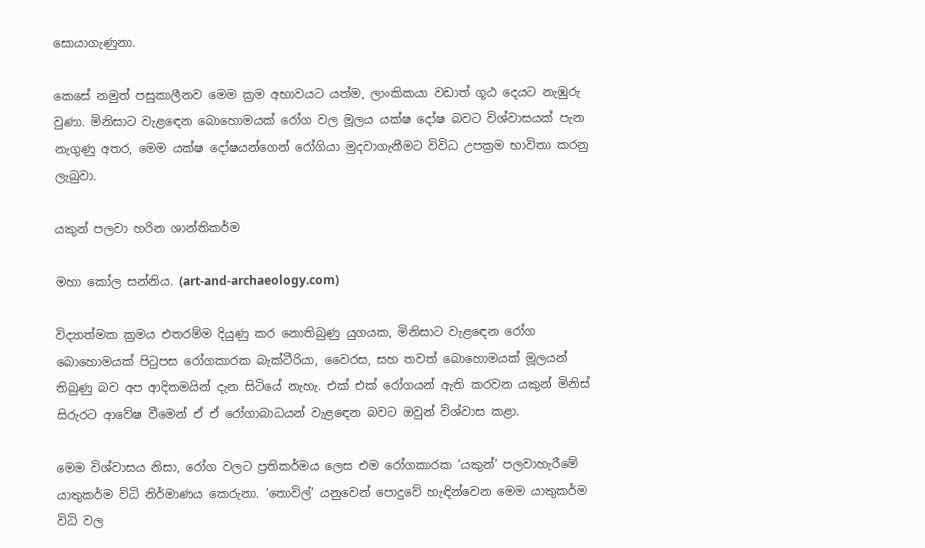සොයාගැණුනා.

කෙසේ නමුත් පසුකාලීනව මෙම ක්‍රම අභාවයට යත්ම, ලාංකිකයා වඩාත් ගූඨ දෙයට නැඹුරු වුණා. මිනිසාට වැළ‍ඳෙන බොහොමයක් රෝග වල මූලය යක්ෂ දෝෂ බවට විශ්වාසයක් පැන නැගුණු අතර, මෙම යක්ෂ දෝෂයන්ගෙන් රෝගියා මුදවාගැනීමට විවිධ උපක්‍රම භාවිතා කරනු ලැබුවා.

යකුන් පලවා හරින ශාන්තිකර්ම

මහා කෝල සන්නිය. (art-and-archaeology.com)

විද්‍යාත්මක ක්‍රමය එතරම්ම දියුණු කර නොතිබුණු යුගයක, මිනිසාට වැළ‍ඳෙන රෝග බොහොමයක් පි‍ටුපස රෝගකාරක බැක්ටීරියා, වෛරස, සහ තවත් බොහොමයක් මූලයන් තිබුණු බව අප ආදිතමයින් දැන සිටියේ නැහැ. එක් එක් රෝගයන් ඇති කරවන යකුන් මිනිස් සිරුරට ආවේෂ වීමෙන් ඒ ඒ රෝගාබාධයන් වැළ‍ඳෙන බවට ඔවුන් විශ්වාස කළා.

මෙම විශ්වාසය නිසා, රෝග වලට ප්‍රතිකර්මය ලෙස එම රෝගකාරක ‘යකුන්’ පලවාහැරීමේ යාතුකර්ම විධි නිර්මාණය කෙරුනා. ‘තොවිල්’ යනුවෙන් පොදුවේ හැඳින්වෙන මෙම යාතුකර්ම විධි වල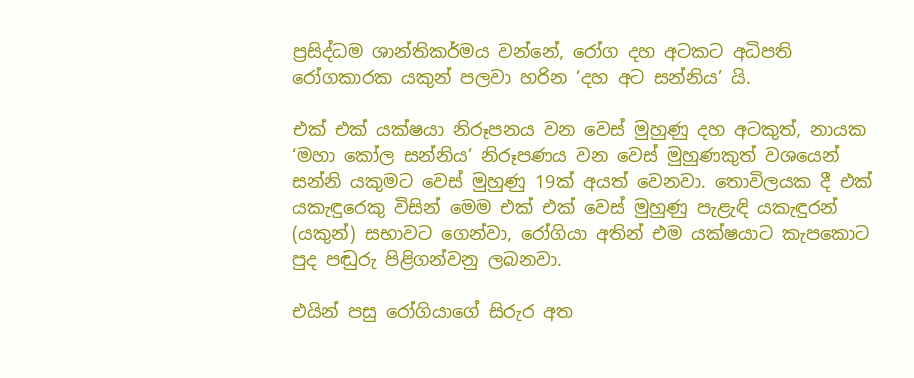ප්‍රසිද්ධම ශාන්තිකර්මය වන්නේ, රෝග දහ අටකට අධිපති රෝගකාරක යකුන් පලවා හරින ‘දහ අට සන්නිය’ යි.

එක් එක් යක්ෂයා නිරූපනය වන වෙස් මුහුණු දහ අටකුත්, නායක ‘මහා කෝල සන්නිය’ නිරූපණය වන වෙස් මුහුණකුත් වශයෙන් සන්නි යකුමට වෙස් මුහුණු 19ක් අයත් වෙනවා. තොවිලයක දී එක් යකැඳුරෙකු විසින් මෙම එක් එක් වෙස් මුහුණු පැළැඳි යකැඳුරන් (යකුන්) සභාවට ගෙන්වා, රෝගියා අතින් එම යක්ෂයාට කැපකොට පුද පඬුරු පිළිගන්වනු ලබනවා.

එයින් පසු රෝගියාගේ සිරුර අත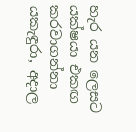හැර යන ලෙසට යක්ෂයා එකඟ කරවාගන්නා යකැඳුරා, අදාල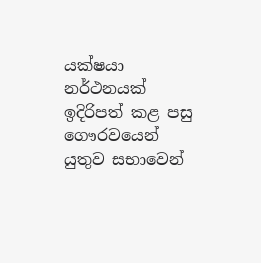යක්ෂයා නර්ථනයක් ඉදිරිපත් කළ පසු ගෞරවයෙන් යුතුව සභාවෙන්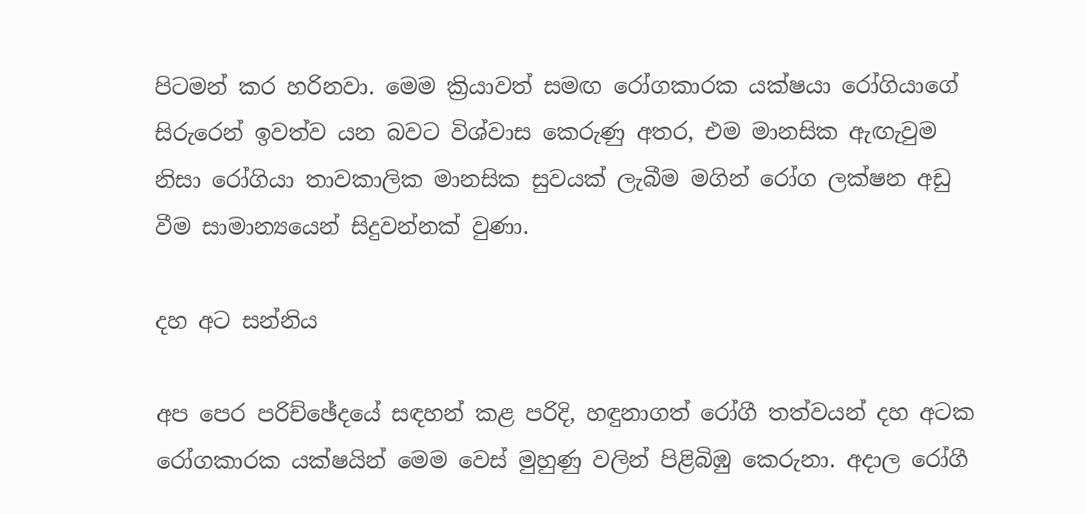පිටමන් කර හරිනවා. මෙම ක්‍රියාවත් සමඟ රෝගකාරක යක්ෂයා රෝගියාගේ සිරුරෙන් ඉවත්ව යන බවට විශ්වාස කෙරුණු අතර, එම මානසික ඇඟැවුම නිසා රෝගියා තාවකාලික මානසික සුවයක් ලැබීම මගින් රෝග ලක්ෂන අඩු වීම සාමාන්‍යයෙන් සිදුවන්නක් වුණා.

දහ අට සන්නිය

අප පෙර පරිච්ඡේදයේ සඳහන් කළ පරිදි, හඳුනාගත් රෝගී තත්වයන් දහ අටක රෝගකාරක යක්ෂයින් මෙම වෙස් මුහුණු වලින් පිළිබිඹු කෙරුනා. අදාල රෝගී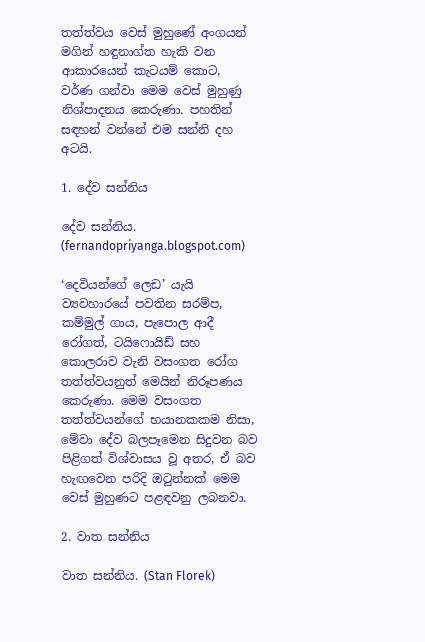තත්ත්වය වෙස් මුහුණේ අංගයන් මගින් හඳුනාග්ත හැකි වන ආකාරයෙන් කැටයම් කොට, වර්ණ ගන්වා මෙම වෙස් මුහුණු නිශ්පාදනය කෙරුණා. පහතින් සඳහන් වන්නේ එම සන්නි දහ අටයි.

1. දේව සන්නිය

දේව සන්නිය. (fernandopriyanga.blogspot.com)

‘දෙවියන්ගේ ලෙඩ’ යැයි ව්‍යවහාරයේ පවතින සරම්ප, කම්මුල් ගාය, පැපොල ආදී රෝගත්, ටයිෆොයිඩ් සහ කොලරාව වැනි වසංගත රෝග තත්ත්වයනුත් මෙයින් නිරූපණය කෙරුණා. මෙම වසංගත තත්ත්වයන්ගේ භයානකකම නිසා, මේවා දේව බලපෑමෙන සිදුවන බව පිළිගත් විශ්වාසය වූ අතර, ඒ බව හැඟවෙන පරිදි ඔ‍ටුන්නක් මෙම වෙස් මුහුණට පළඳවනු ලබනවා.

2. වාත සන්නිය

වාත සන්නිය. (Stan Florek)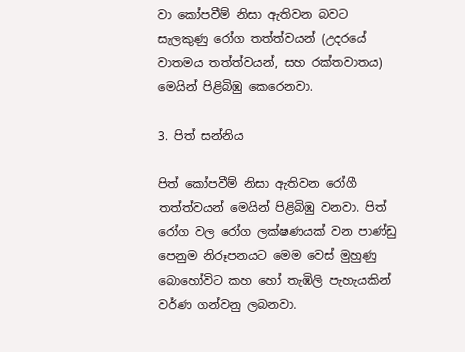වා කෝපවීම් නිසා ඇතිවන බවට සැලකුණු රෝග තත්ත්වයන් (උදරයේ වාතමය තත්ත්වයන්, සහ රක්තවාතය) මෙයින් පිළිබිඹු කෙරෙනවා.

3. පිත් සන්නිය

පිත් කෝපවීම් නිසා ඇතිවන රෝගී තත්ත්වයන් මෙයින් පිළිබිඹු වනවා. පිත් රෝග වල රෝග ලක්ෂණයක් වන පාණ්ඩු පෙනුම නිරූපනයට මෙම වෙස් මුහුණු බොහෝවිට කහ හෝ තැඹිලි පැහැයකින් වර්ණ ගන්වනු ලබනවා.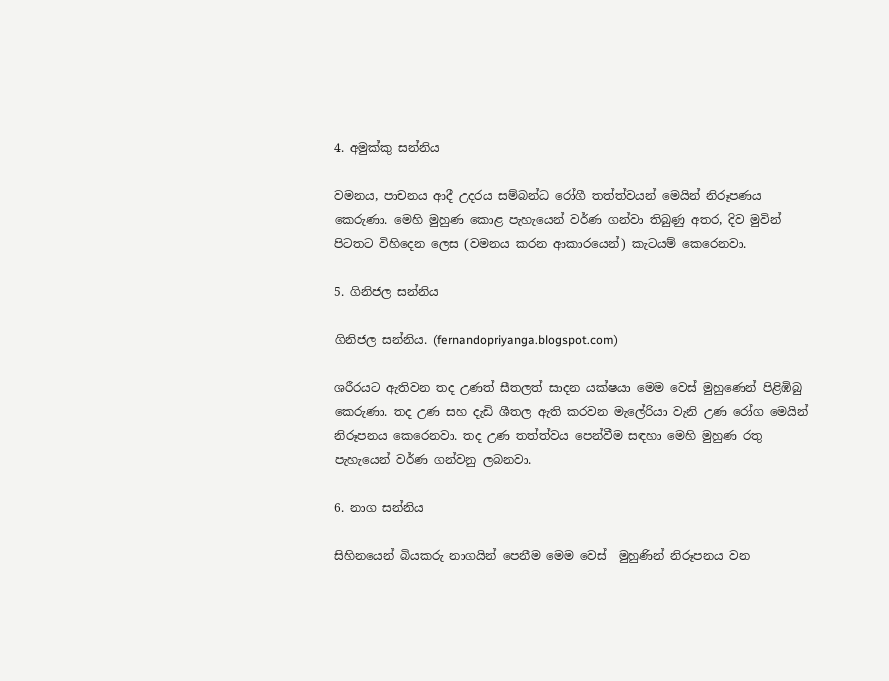4. අමුක්කු සන්නිය

වමනය, පාචනය ආදී උදරය සම්බන්ධ රෝගී තත්ත්වයන් මෙයින් නිරූපණය කෙරුණා. මෙහි මුහුණ කොළ පැහැයෙන් වර්ණ ගන්වා තිබුණු අතර, දිව මුවින් පිටතට විහිදෙන ලෙස (වමනය කරන ආකාරයෙන්) කැටයම් කෙරෙනවා.

5. ගිනිජල සන්නිය

ගිනිජල සන්නිය. (fernandopriyanga.blogspot.com)

ශරීරයට ඇතිවන තද උණත් සීතලත් සාදන යක්ෂයා මෙම වෙස් මුහුණෙන් පිළිඹිබු කෙරුණා. තද උණ සහ දැඩි ශීතල ඇති කරවන මැලේරියා වැනි උණ රෝග මෙයින් නිරූපනය කෙරෙනවා. තද උණ තත්ත්වය පෙන්වීම සඳහා මෙහි මුහුණ රතු පැහැයෙන් වර්ණ ගන්වනු ලබනවා.

6. නාග සන්නිය

සිහිනයෙන් බියකරු නාගයින් පෙනීම මෙම වෙස්  මුහුණින් නිරූපනය වන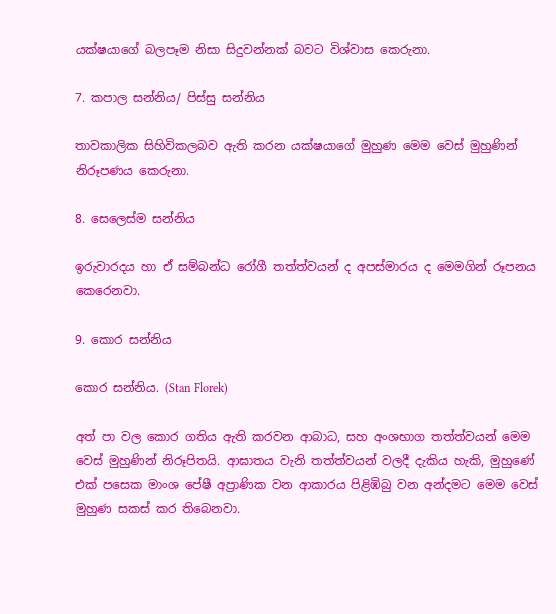යක්ෂයාගේ බලපෑම නිසා සිදුවන්නක් බවට විශ්වාස කෙරුනා.

7. කපාල සන්නිය/ පිස්සු සන්නිය

තාවකාලික සිහිවිකලබව ඇති කරන යක්ෂයාගේ මුහුණ මෙම වෙස් මුහුණින් නිරූපණය කෙරුනා.

8. සෙලෙස්ම සන්නිය

ඉරුවාරදය හා ඒ සම්බන්ධ රෝගී තත්ත්වයන් ද අපස්මාරය ද මෙමගින් රූපනය කෙරෙනවා.

9. කොර සන්නිය

කොර සන්නිය. (Stan Florek)

අත් පා වල කොර ගතිය ඇති කරවන ආබාධ, සහ අංශභාග තත්ත්වයන් මෙම වෙස් මුහුණින් නිරූපිතයි. ආඝාතය වැනි තත්ත්වයන් වලදී දැකිය හැකි, මුහුණේ එක් පසෙක මාංශ පේෂී අප්‍රාණික වන ආකාරය පිළිඹිබු වන අන්දමට මෙම වෙස් මුහුණ සකස් කර තිබෙනවා.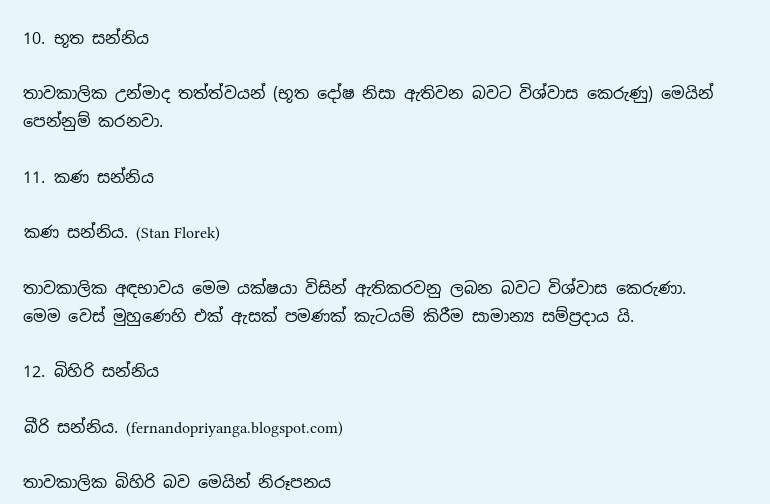10. භූත සන්නිය

තාවකාලික උන්මාද තත්ත්වයන් (භූත දෝෂ නිසා ඇතිවන බවට විශ්වාස කෙරුණු) මෙයින් පෙන්නුම් කරනවා.

11. කණ සන්නිය

කණ සන්නිය. (Stan Florek)

තාවකාලික අඳභාවය මෙම යක්ෂයා විසින් ඇතිකරවනු ලබන බවට විශ්වාස කෙරුණා. මෙම වෙස් මුහුණෙහි එක් ඇසක් පමණක් කැටයම් කිරීම සාමාන්‍ය සම්ප්‍රදාය යි.

12. බිහිරි සන්නිය

බීරි සන්නිය. (fernandopriyanga.blogspot.com)

තාවකාලික බිහිරි බව මෙයින් නිරූපනය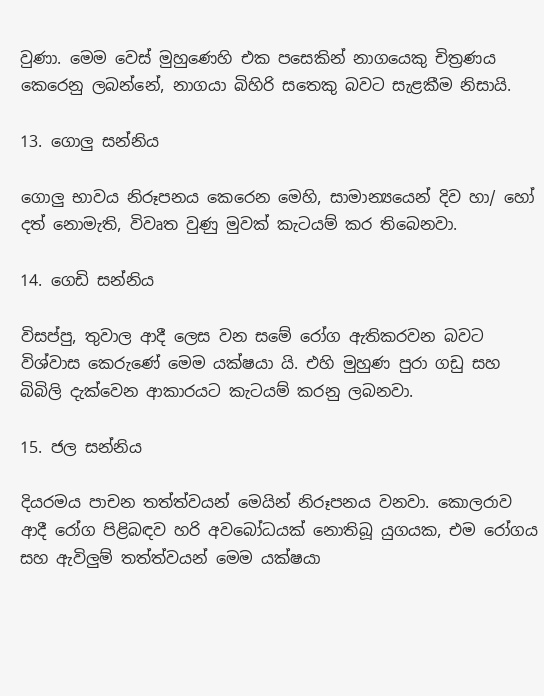වුණා. මෙම වෙස් මුහුණෙහි එක පසෙකින් නාගයෙකු චිත්‍රණය කෙරෙනු ලබන්නේ, නාගයා බිහිරි සතෙකු බවට සැළකීම නිසායි.

13. ගොලු සන්නිය

ගොලු භාවය නිරූපනය කෙරෙන මෙහි, සාමාන්‍යයෙන් දිව හා/ හෝ දත් නොමැති, විවෘත වුණු මුවක් කැටයම් කර තිබෙනවා.

14. ගෙඩි සන්නිය

විසප්පු, තුවාල ආදී ලෙස වන සමේ රෝග ඇතිකරවන බවට විශ්වාස කෙරුණේ මෙම යක්ෂයා යි. එහි මුහුණ පුරා ගඩු සහ බිබිලි දැක්වෙන ආකාරයට කැටයම් කරනු ලබනවා.

15. ජල සන්නිය

දියරමය පාචන තත්ත්වයන් මෙයින් නිරූපනය වනවා. කොලරාව ආදී රෝග පිළිබඳව හරි අවබෝධයක් නොතිබූ යුගයක, එම රෝගය සහ ඇවිලුම් තත්ත්වයන් මෙම යක්ෂයා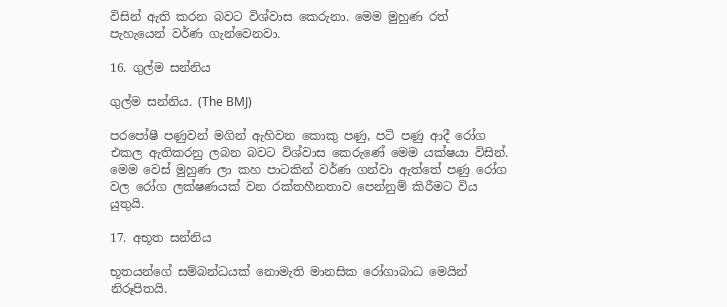විසින් ඇති කරන බවට විශ්වාස කෙරුනා. මෙම මුහුණ රත් පැහැයෙන් වර්ණ ගැන්වෙනවා.

16. ගුල්ම සන්නිය

ගුල්ම සන්නිය. (The BMJ)

පරපෝෂී පණුවන් මගින් ඇහිවන කොකු පණු, පටි පණු ආදී රෝග එකල ඇතිකරනු ලබන බවට විශ්වාස කෙරුණේ මෙම යක්ෂයා විසින්. මෙම වෙස් මුහුණ ලා කහ පාටකින් වර්ණ ගන්වා ඇත්තේ පණු රෝග වල රෝග ලක්ෂණයක් වන රක්තහීනතාව පෙන්නුම් කිරීමට විය යුතුයි.

17. අභූත සන්නිය

භූතයන්ගේ සම්බන්ධයක් නොමැති මානසික රෝගාබාධ මෙයින් නිරූපිතයි.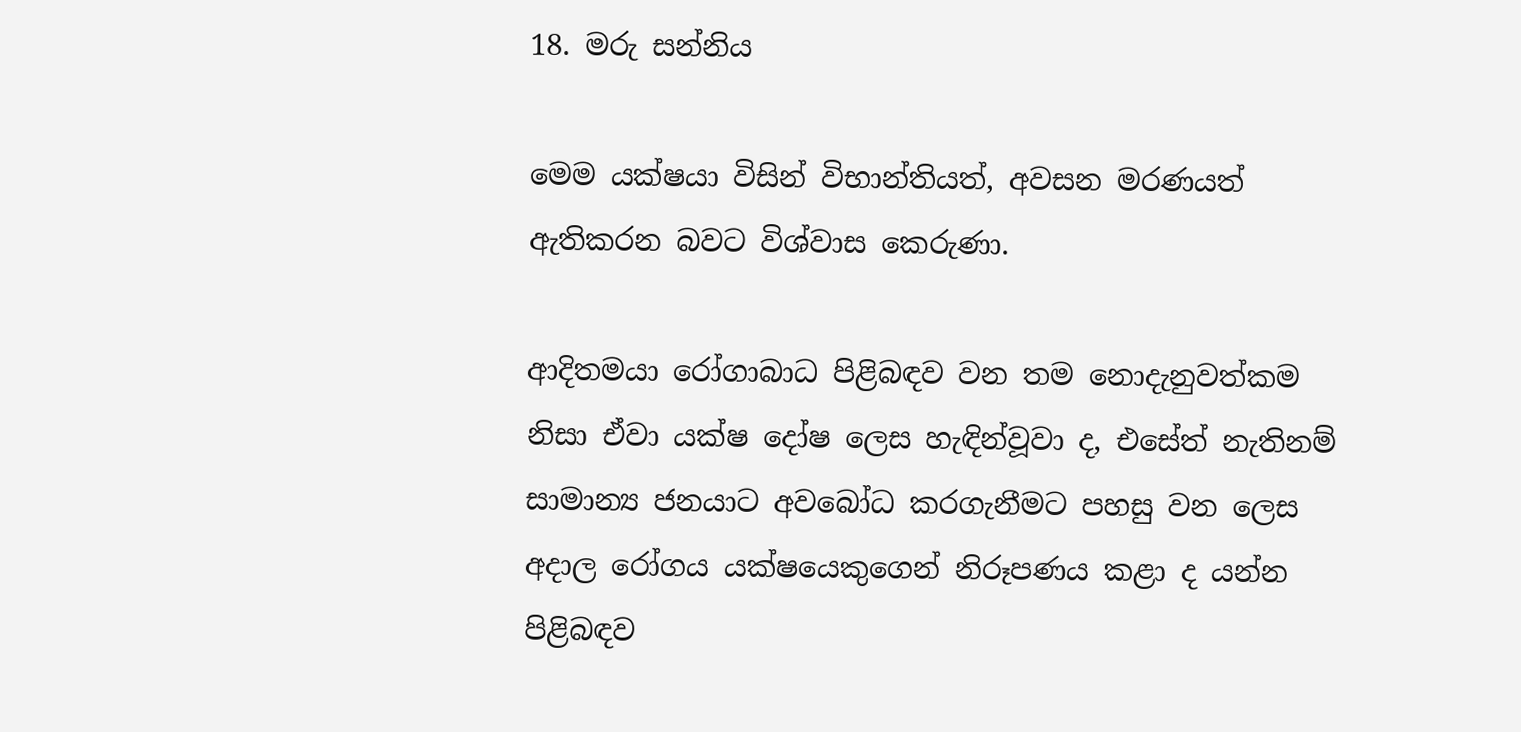18. මරු සන්නිය

මෙම යක්ෂයා විසින් විභාන්තියත්, අවසන මරණයත් ඇතිකරන බවට විශ්වාස කෙරුණා.

ආදිතමයා රෝගාබාධ පිළිබඳව වන තම නොදැනුවත්කම නිසා ඒවා යක්ෂ දෝෂ ලෙස හැඳින්වූවා ද, එසේත් නැතිනම් සාමාන්‍ය ජනයාට අවබෝධ කරගැනීමට පහසු වන ලෙස අදාල රෝගය යක්ෂයෙකුගෙන් නිරූපණය කළා ද යන්න පිළිබඳව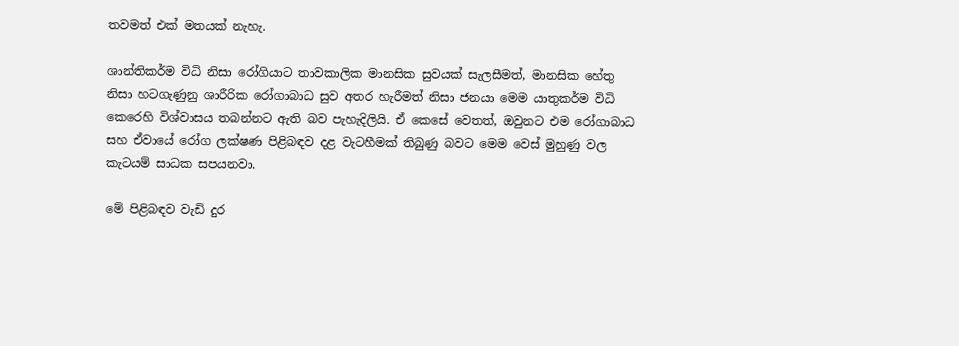තවමත් එක් මතයක් නැහැ.

ශාන්තිකර්ම විධි නිසා රෝගියාට තාවකාලික මානසික සුවයක් සැලසීමත්, මානසික හේතු නිසා හටගැණුනු ශාරීරික රෝගාබාධ සුව අතර හැරීමත් නිසා ජනයා මෙම යාතුකර්ම විධි කෙරෙහි විශ්වාසය තබන්නට ඇති බව පැහැදිලියි. ඒ කෙසේ වෙතත්, ඔවුනට එම රෝගාබාධ සහ ඒවායේ රෝග ලක්ෂණ පිළිබඳව දළ වැටහීමක් තිබුණු බවට මෙම වෙස් මුහුණු වල කැටයම් සාධක සපයනවා.

මේ පිළිබඳව වැඩි දුර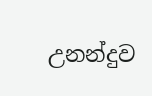උනන්දුව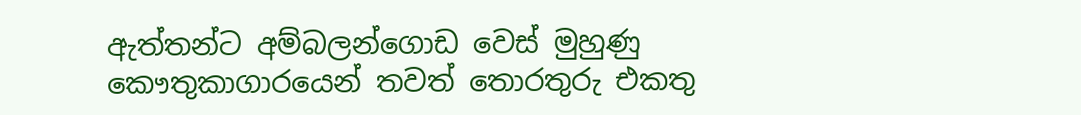ඇත්තන්ට අම්බලන්ගොඩ වෙස් මුහුණු කෞතුකාගාරයෙන් තවත් තොරතුරු එකතු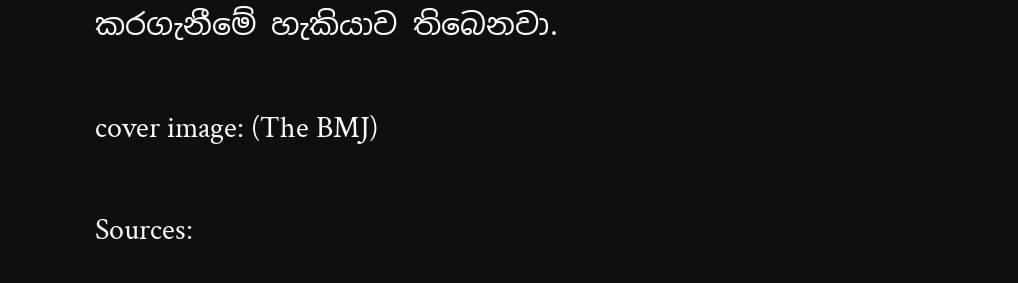කරගැනීමේ හැකියාව තිබෙනවා.

cover image: (The BMJ)

Sources: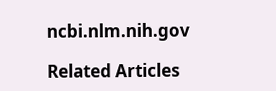ncbi.nlm.nih.gov

Related Articles